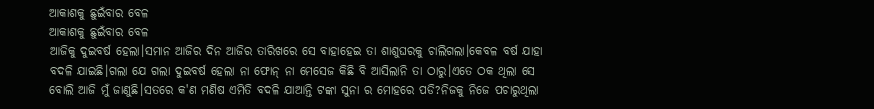ଆକାଶକୁ ଛୁଇଁବାର ବେଳ
ଆକାଶକୁ ଛୁଇଁବାର ବେଳ
ଆଜିକୁ ଦୁଇବର୍ଷ ହେଲା।ସମାନ ଆଜିର ଦିନ ଆଜିର ତାରିଖରେ ସେ ବାହାହେଇ ତା ଶାଶୁଘରକୁ ଚାଲିଗଲା।କେବଳ ବର୍ଷ ଯାହା ବଦଳି ଯାଇଛି।ଗଲା ଯେ ଗଲା ଦୁଇବର୍ଷ ହେଲା ନା ଫୋନ୍ ନା ମେସେଜ କିଛି ବି ଆସିଲାନି ତା ଠାରୁ।ଏତେ ଠକ ଥିଲା ସେ ବୋଲି ଆଜି ମୁଁ ଜାଣୁଛି।ସତରେ କ'ଣ ମଣିଷ ଏମିତି ବଦଳି ଯାଆନ୍ତି ଟଙ୍କା ସୁନା ର ମୋହରେ ପଡି?ନିଜକୁ ନିଜେ ପଚାରୁଥିଲା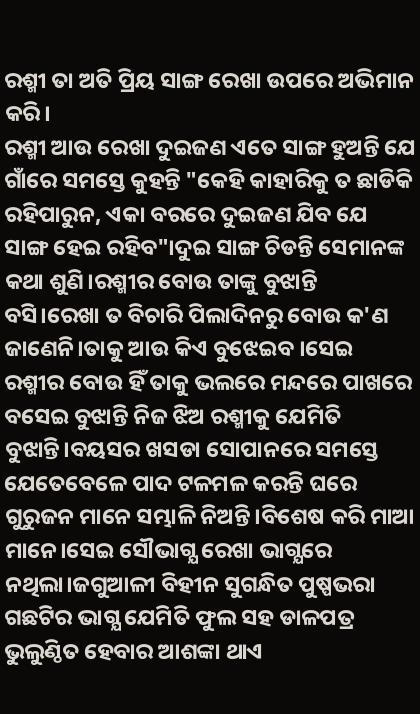ରଶ୍ମୀ ତା ଅତି ପ୍ରିୟ ସାଙ୍ଗ ରେଖା ଉପରେ ଅଭିମାନ କରି।
ରଶ୍ମୀ ଆଉ ରେଖା ଦୁଇଜଣ ଏତେ ସାଙ୍ଗ ହୁଅନ୍ତି ଯେ ଗାଁରେ ସମସ୍ତେ କୁହନ୍ତି "କେହି କାହାରିକୁ ତ ଛାଡିକି ରହିପାରୁନ, ଏକା ବରରେ ଦୁଇଜଣ ଯିବ ଯେ ସାଙ୍ଗ ହେଇ ରହିବ"।ଦୁଇ ସାଙ୍ଗ ଚିଡନ୍ତି ସେମାନଙ୍କ କଥା ଶୁଣି।ରଶ୍ମୀର ବୋଉ ତାଙ୍କୁ ବୁଝାନ୍ତି ବସି।ରେଖା ତ ବିଚାରି ପିଲାଦିନରୁ ବୋଉ କ'ଣ ଜାଣେନି।ତାକୁ ଆଉ କିଏ ବୁଝେଇବ ।ସେଇ ରଶ୍ମୀର ବୋଉ ହିଁ ତାକୁ ଭଲରେ ମନ୍ଦରେ ପାଖରେ ବସେଇ ବୁଝାନ୍ତି ନିଜ ଝିଅ ରଶ୍ମୀକୁ ଯେମିତି ବୁଝାନ୍ତି।ବୟସର ଖସଡା ସୋପାନରେ ସମସ୍ତେ ଯେତେବେଳେ ପାଦ ଟଳମଳ କରନ୍ତି ଘରେ ଗୁରୁଜନ ମାନେ ସମ୍ଭାଳି ନିଅନ୍ତି।ବିଶେଷ କରି ମାଆ ମାନେ।ସେଇ ସୌଭାଗ୍ଯ ରେଖା ଭାଗ୍ଯରେ ନଥିଲା।ଜଗୁଆଳୀ ବିହୀନ ସୁଗନ୍ଧିତ ପୁଷ୍ପଭରା ଗଛଟିର ଭାଗ୍ଯ ଯେମିତି ଫୁଲ ସହ ଡାଳପତ୍ର ଭୁଲୁଣ୍ଠିତ ହେବାର ଆଶଙ୍କା ଥାଏ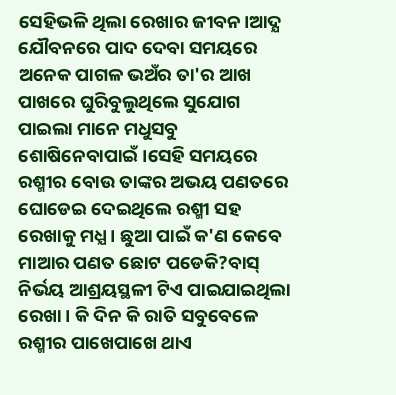ସେହିଭଳି ଥିଲା ରେଖାର ଜୀବନ।ଆଦ୍ଯ ଯୌବନରେ ପାଦ ଦେବା ସମୟରେ ଅନେକ ପାଗଳ ଭଅଁର ତା'ର ଆଖ ପାଖରେ ଘୁରିବୁଲୁଥିଲେ ସୁଯୋଗ ପାଇଲା ମାନେ ମଧୁସବୁ ଶୋଷିନେବାପାଇଁ।ସେହି ସମୟରେ ରଶ୍ମୀର ବୋଉ ତାଙ୍କର ଅଭୟ ପଣତରେ ଘୋଡେଇ ଦେଇଥିଲେ ରଶ୍ମୀ ସହ ରେଖାକୁ ମଧ୍ଯ। ଛୁଆ ପାଇଁ କ'ଣ କେବେ ମାଆର ପଣତ ଛୋଟ ପଡେକି?ବାସ୍ ନିର୍ଭୟ ଆଶ୍ରୟସ୍ଥଳୀ ଟିଏ ପାଇଯାଇଥିଲା ରେଖା। କି ଦିନ କି ରାତି ସବୁବେଳେ ରଶ୍ମୀର ପାଖେପାଖେ ଥାଏ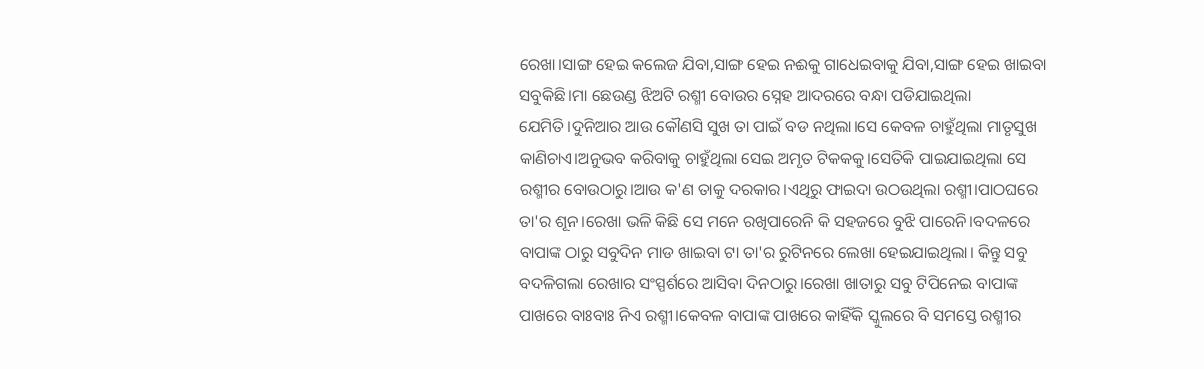ରେଖା।ସାଙ୍ଗ ହେଇ କଲେଜ ଯିବା,ସାଙ୍ଗ ହେଇ ନଈକୁ ଗାଧେଇବାକୁ ଯିବା,ସାଙ୍ଗ ହେଇ ଖାଇବା ସବୁକିଛି।ମା ଛେଉଣ୍ଡ ଝିଅଟି ରଶ୍ମୀ ବୋଉର ସ୍ନେହ ଆଦରରେ ବନ୍ଧା ପଡିଯାଇଥିଲା ଯେମିତି।ଦୁନିଆର ଆଉ କୌଣସି ସୁଖ ତା ପାଇଁ ବଡ ନଥିଲା।ସେ କେବଳ ଚାହୁଁଥିଲା ମାତୃସୁଖ କାଣିଚାଏ।ଅନୁଭବ କରିବାକୁ ଚାହୁଁଥିଲା ସେଇ ଅମୃତ ଟିକକକୁ।ସେତିକି ପାଇଯାଇଥିଲା ସେ ରଶ୍ମୀର ବୋଉଠାରୁ।ଆଉ କ'ଣ ତାକୁ ଦରକାର।ଏଥିରୁ ଫାଇଦା ଉଠଉଥିଲା ରଶ୍ମୀ।ପାଠଘରେ ତା'ର ଶୂନ।ରେଖା ଭଳି କିଛି ସେ ମନେ ରଖିପାରେନି କି ସହଜରେ ବୁଝି ପାରେନି।ବଦଳରେ ବାପାଙ୍କ ଠାରୁ ସବୁଦିନ ମାଡ ଖାଇବା ଟା ତା'ର ରୁଟିନରେ ଲେଖା ହେଇଯାଇଥିଲା। କିନ୍ତୁ ସବୁ ବଦଳିଗଲା ରେଖାର ସଂସ୍ପର୍ଶରେ ଆସିବା ଦିନଠାରୁ।ରେଖା ଖାତାରୁ ସବୁ ଟିପିନେଇ ବାପାଙ୍କ ପାଖରେ ବାଃବାଃ ନିଏ ରଶ୍ମୀ।କେବଳ ବାପାଙ୍କ ପାଖରେ କାହିଁକି ସ୍କୁଲରେ ବି ସମସ୍ତେ ରଶ୍ମୀର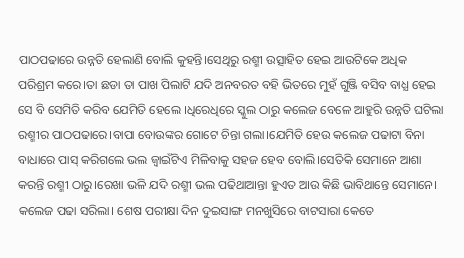ପାଠପଢାରେ ଉନ୍ନତି ହେଲାଣି ବୋଲି କୁହନ୍ତି।ସେଥିରୁ ରଶ୍ମୀ ଉତ୍ସାହିତ ହେଇ ଆଉଟିକେ ଅଧିକ ପରିଶ୍ରମ କରେ।ତା ଛଡା ତା ପାଖ ପିଲାଟି ଯଦି ଅନବରତ ବହି ଭିତରେ ମୁହଁ ଗୁଞ୍ଜି ବସିବ ବାଧ୍ଯ ହେଇ ସେ ବି ସେମିତି କରିବ ଯେମିତି ହେଲେ ।ଧିରେଧିରେ ସ୍କୁଲ ଠାରୁ କଲେଜ ବେଳେ ଆହୁରି ଉନ୍ନତି ଘଟିଲା ରଶ୍ମୀର ପାଠପଢାରେ।ବାପା ବୋଉଙ୍କର ଗୋଟେ ଚିନ୍ତା ଗଲା।ଯେମିତି ହେଉ କଲେଜ ପଢାଟା ବିନା ବାଧାରେ ପାସ୍ କରିଗଲେ ଭଲ ଜ୍ବାଇଁଟିଏ ମିଳିବାକୁ ସହଜ ହେବ ବୋଲି।ସେତିକି ସେମାନେ ଆଶା କରନ୍ତି ରଶ୍ମୀ ଠାରୁ।ରେଖା ଭଳି ଯଦି ରଶ୍ମୀ ଭଲ ପଢିଥାଆନ୍ତା ହୁଏତ ଆଉ କିଛି ଭାବିଥାନ୍ତେ ସେମାନେ।
କଲେଜ ପଢା ସରିଲା। ଶେଷ ପରୀକ୍ଷା ଦିନ ଦୁଇସାଙ୍ଗ ମନଖୁସିରେ ବାଟସାରା କେତେ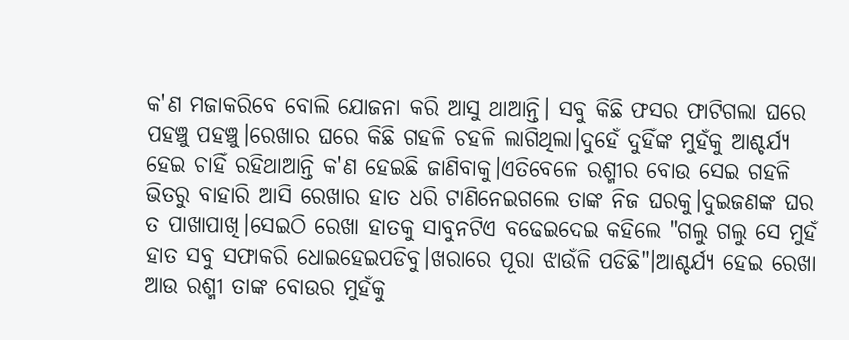କ'ଣ ମଜାକରିବେ ବୋଲି ଯୋଜନା କରି ଆସୁ ଥାଆନ୍ତି। ସବୁ କିଛି ଫସର ଫାଟିଗଲା ଘରେ ପହଞ୍ଚୁ ପହଞ୍ଚୁ।ରେଖାର ଘରେ କିଛି ଗହଳି ଚହଳି ଲାଗିଥିଲା।ଦୁହେଁ ଦୁହିଁଙ୍କ ମୁହଁକୁ ଆଶ୍ଚର୍ଯ୍ଯ ହେଇ ଚାହିଁ ରହିଥାଆନ୍ତି କ'ଣ ହେଇଛି ଜାଣିବାକୁ।ଏତିବେଳେ ରଶ୍ମୀର ବୋଉ ସେଇ ଗହଳି ଭିତରୁ ବାହାରି ଆସି ରେଖାର ହାତ ଧରି ଟାଣିନେଇଗଲେ ତାଙ୍କ ନିଜ ଘରକୁ।ଦୁଇଜଣଙ୍କ ଘର ତ ପାଖାପାଖି।ସେଇଠି ରେଖା ହାତକୁ ସାବୁନଟିଏ ବଢେଇଦେଇ କହିଲେ "ଗଲୁ ଗଲୁ ସେ ମୁହଁ ହାତ ସବୁ ସଫାକରି ଧୋଇହେଇପଡିବୁ।ଖରାରେ ପୂରା ଝାଉଁଳି ପଡିଛି"।ଆଶ୍ଚର୍ଯ୍ଯ ହେଇ ରେଖା ଆଉ ରଶ୍ମୀ ତାଙ୍କ ବୋଉର ମୁହଁକୁ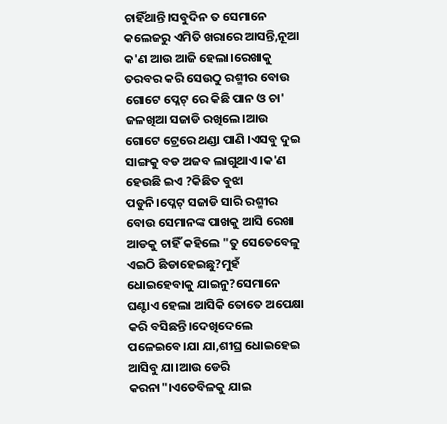ଚାହିଁଥାନ୍ତି।ସବୁଦିନ ତ ସେମାନେ କଲେଜରୁ ଏମିତି ଖରାରେ ଆସନ୍ତି,ନୂଆ କ'ଣ ଆଉ ଆଜି ହେଲା।ରେଖାକୁ ତରବର କରି ସେଉଠୁ ରଶ୍ମୀର ବୋଉ ଗୋଟେ ପ୍ଳେଟ୍ ରେ କିଛି ପାନ ଓ ଚା' ଜଳଖିଆ ସଜାଡି ରଖିଲେ।ଆଉ ଗୋଟେ ଟ୍ରେରେ ଥଣ୍ଡା ପାଣି ।ଏସବୁ ଦୁଇ ସାଙ୍ଗକୁ ବଡ ଅଜବ ଲାଗୁଥାଏ।କ'ଣ ହେଉଛି ଇଏ ?କିଛିତ ବୁଝା ପଡୁନି।ପ୍ଳେଟ୍ ସଜାଡି ସାରି ରଶ୍ମୀର ବୋଉ ସେମାନଙ୍କ ପାଖକୁ ଆସି ରେଖା ଆଡକୁ ଚାହିଁ କହିଲେ "ତୁ ସେତେବେଳୁ ଏଇଠି ଛିଡାହେଇଛୁ?ମୁହଁ ଧୋଇହେବାକୁ ଯାଇନୁ?ସେମାନେ ଘଣ୍ଟାଏ ହେଲା ଆସିକି ତୋତେ ଅପେକ୍ଷା କରି ବସିଛନ୍ତି।ଦେଖିଦେଲେ ପଳେଇବେ।ଯା ଯା,ଶୀଘ୍ର ଧୋଇହେଇ ଆସିବୁ ଯା।ଆଉ ଡେରି କରନା"।ଏତେବିଳକୁ ଯାଇ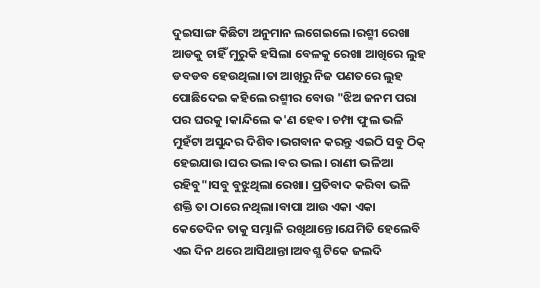ଦୁଇସାଙ୍ଗ କିଛିଟା ଅନୁମାନ ଲଗେଇଲେ।ରଶ୍ମୀ ରେଖା ଆଡକୁ ଚାହିଁ ମୁରୁକି ହସିଲା ବେଳକୁ ରେଖା ଆଖିରେ ଲୁହ ଡବଡବ ହେଉଥିଲା।ତା ଆଖିରୁ ନିଜ ପଣତରେ ଲୁହ ପୋଛିଦେଇ କହିଲେ ରଶ୍ମୀର ବୋଉ "ଝିଅ ଜନମ ପରା ପର ଘରକୁ ।କାନ୍ଦିଲେ କ'ଣ ହେବ। ଚମ୍ପା ଫୁଲ ଭଳି ମୁହଁଟା ଅସୁନ୍ଦର ଦିଶିବ।ଭଗବାନ କରନ୍ତୁ ଏଇଠି ସବୁ ଠିକ୍ ହେଇଯାଉ।ଘର ଭଲ।ବର ଭଲ। ରାଣୀ ଭଳିଆ ରହିବୁ"।ସବୁ ବୁଝୁଥିଲା ରେଖା। ପ୍ରତିବାଦ କରିବା ଭଳି ଶକ୍ତି ତା ଠାରେ ନଥିଲା।ବାପା ଆଉ ଏକା ଏକା କେତେଦିନ ତାକୁ ସମ୍ଭାଳି ରଖିଥାନ୍ତେ।ଯେମିତି ହେଲେବି ଏଇ ଦିନ ଥରେ ଆସିଥାନ୍ତା।ଅବଶ୍ଯ ଟିକେ ଜଲଦି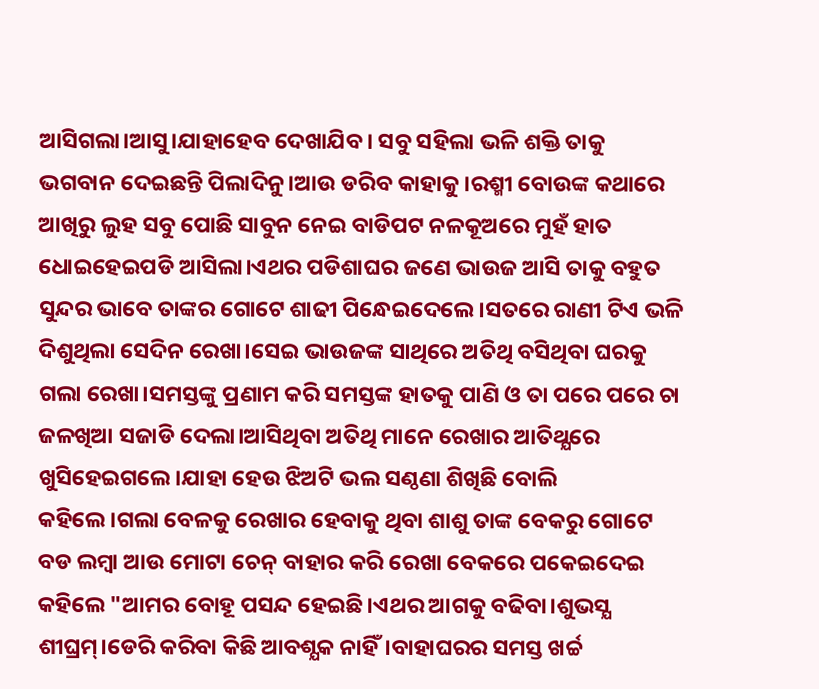ଆସିଗଲା।ଆସୁ।ଯାହାହେବ ଦେଖାଯିବ। ସବୁ ସହିଲା ଭଳି ଶକ୍ତି ତାକୁ ଭଗବାନ ଦେଇଛନ୍ତି ପିଲାଦିନୁ।ଆଉ ଡରିବ କାହାକୁ।ରଶ୍ମୀ ବୋଉଙ୍କ କଥାରେ ଆଖିରୁ ଲୁହ ସବୁ ପୋଛି ସାବୁନ ନେଇ ବାଡିପଟ ନଳକୂଅରେ ମୁହଁ ହାତ ଧୋଇହେଇପଡି ଆସିଲା।ଏଥର ପଡିଶାଘର ଜଣେ ଭାଉଜ ଆସି ତାକୁ ବହୁତ ସୁନ୍ଦର ଭାବେ ତାଙ୍କର ଗୋଟେ ଶାଢୀ ପିନ୍ଧେଇଦେଲେ।ସତରେ ରାଣୀ ଟିଏ ଭଳି ଦିଶୁଥିଲା ସେଦିନ ରେଖା।ସେଇ ଭାଉଜଙ୍କ ସାଥିରେ ଅତିଥି ବସିଥିବା ଘରକୁ ଗଲା ରେଖା।ସମସ୍ତଙ୍କୁ ପ୍ରଣାମ କରି ସମସ୍ତଙ୍କ ହାତକୁ ପାଣି ଓ ତା ପରେ ପରେ ଚା ଜଳଖିଆ ସଜାଡି ଦେଲା।ଆସିଥିବା ଅତିଥି ମାନେ ରେଖାର ଆତିଥ୍ଯରେ ଖୁସିହେଇଗଲେ।ଯାହା ହେଉ ଝିଅଟି ଭଲ ସଣ୍ଠଣା ଶିଖିଛି ବୋଲି କହିଲେ।ଗଲା ବେଳକୁ ରେଖାର ହେବାକୁ ଥିବା ଶାଶୁ ତାଙ୍କ ବେକରୁ ଗୋଟେ ବଡ ଲମ୍ବା ଆଉ ମୋଟା ଚେନ୍ ବାହାର କରି ରେଖା ବେକରେ ପକେଇଦେଇ କହିଲେ "ଆମର ବୋହୂ ପସନ୍ଦ ହେଇଛି।ଏଥର ଆଗକୁ ବଢିବା।ଶୁଭସ୍ଯ ଶୀଘ୍ରମ୍।ଡେରି କରିବା କିଛି ଆବଶ୍ଯକ ନାହିଁ।ବାହାଘରର ସମସ୍ତ ଖର୍ଚ୍ଚ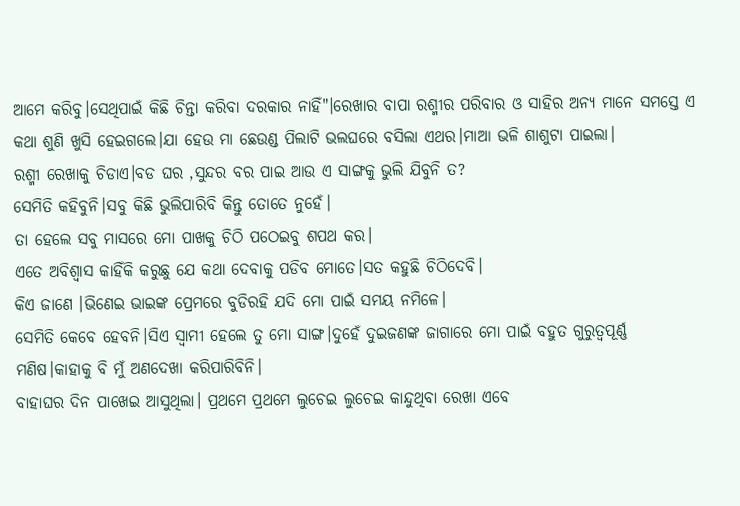ଆମେ କରିବୁ।ସେଥିପାଇଁ କିଛି ଚିନ୍ତା କରିବା ଦରକାର ନାହିଁ"।ରେଖାର ବାପା ରଶ୍ମୀର ପରିବାର ଓ ସାହିର ଅନ୍ଯ ମାନେ ସମସ୍ତେ ଏ କଥା ଶୁଣି ଖୁସି ହେଇଗଲେ।ଯା ହେଉ ମା ଛେଉଣ୍ଡ ପିଲାଟି ଭଲଘରେ ବସିଲା ଏଥର।ମାଆ ଭଳି ଶାଶୁଟା ପାଇଲା।
ରଶ୍ମୀ ରେଖାକୁ ଚିଡାଏ।ବଡ ଘର ,ସୁନ୍ଦର ବର ପାଇ ଆଉ ଏ ସାଙ୍ଗକୁ ଭୁଲି ଯିବୁନି ତ?
ସେମିତି କହିବୁନି।ସବୁ କିଛି ଭୁଲିପାରିବି କିନ୍ତୁ ତୋତେ ନୁହେଁ।
ତା ହେଲେ ସବୁ ମାସରେ ମୋ ପାଖକୁ ଚିଠି ପଠେଇବୁ ଶପଥ କର।
ଏତେ ଅବିଶ୍ବାସ କାହିଁକି କରୁଛୁ ଯେ କଥା ଦେବାକୁ ପଡିବ ମୋତେ।ସତ କହୁଛି ଚିଠିଦେବି।
କିଏ ଜାଣେ ।ଭିଣେଇ ଭାଇଙ୍କ ପ୍ରେମରେ ବୁଡିରହି ଯଦି ମୋ ପାଇଁ ସମୟ ନମିଳେ।
ସେମିତି କେବେ ହେବନି।ସିଏ ସ୍ବାମୀ ହେଲେ ତୁ ମୋ ସାଙ୍ଗ।ଦୁହେଁ ଦୁଇଜଣଙ୍କ ଜାଗାରେ ମୋ ପାଇଁ ବହୁତ ଗୁରୁତ୍ବପୂର୍ଣ୍ଣ ମଣିଷ।କାହାକୁ ବି ମୁଁ ଅଣଦେଖା କରିପାରିବିନି।
ବାହାଘର ଦିନ ପାଖେଇ ଆସୁଥିଲା। ପ୍ରଥମେ ପ୍ରଥମେ ଲୁଚେଇ ଲୁଚେଇ କାନ୍ଦୁଥିବା ରେଖା ଏବେ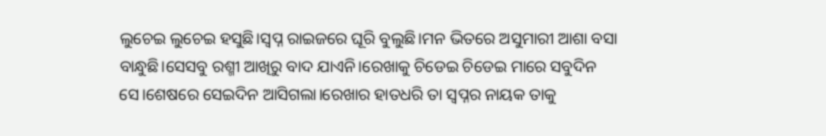ଲୁଚେଇ ଲୁଚେଇ ହସୁଛି।ସ୍ବପ୍ନ ରାଇଜରେ ଘୂରି ବୁଲୁଛି।ମନ ଭିତରେ ଅସୁମାରୀ ଆଶା ବସା ବାନ୍ଧୁଛି।ସେସବୁ ରଶ୍ମୀ ଆଖିରୁ ବାଦ ଯାଏନି।ରେଖାକୁ ଚିଡେଇ ଚିଡେଇ ମାରେ ସବୁଦିନ ସେ।ଶେଷରେ ସେଇଦିନ ଆସିଗଲା।ରେଖାର ହାତଧରି ତା ସ୍ବପ୍ନର ନାୟକ ତାକୁ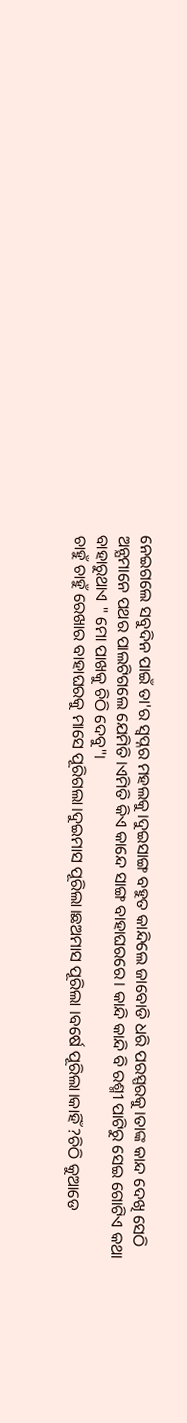ନେଇଗଲେ ସବୁଦିନ ପାଇଁ ତା'ର ସ୍ବପ୍ନର ମହଲକୁ।ଦୁଇସାଙ୍ଗ ବହୁତ କାନ୍ଦିଲେ ଜାବୋଡି ଧରି ପରସ୍ପରକୁ।ତାଙ୍କ କାନ୍ଦ ଦେଖି ସେଠି ଅନ୍ଯମାନେ ପଥର ପାଲଟିଗଲେ ଯେମିତି।ଏମିତି କିଏ କାନ୍ଦେ ସାଙ୍ଗ ବାହାଘରରେ। କାନ୍ଦି କାନ୍ଦି ବି ରଶ୍ମୀ ପାଟିରୁ ସେଇ ଗୋଟିଏ କଥା ବାହାରୁଥାଏ " ମୋ ପାଖକୁ ଚିଠି ଦେବୁ"।
ଚାହୁଁ ଚାହୁଁ ରେଖାର ବାହାଘରକୁ ମାସେ ପୂରିଗଲା।ଦୁଇମାସ ପୂରିଲା।ଛଅମାସ ପୂରିଲା ।ବର୍ଷେ ପୂରିଲା।କାହିଁ ?ଚିଠି କୁଆଡେ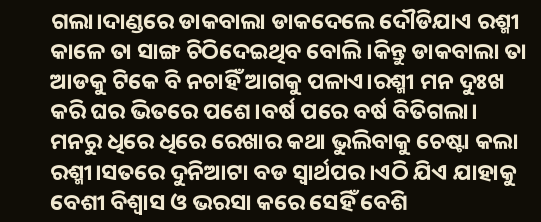ଗଲା।ଦାଣ୍ଡରେ ଡାକବାଲା ଡାକଦେଲେ ଦୌଡିଯାଏ ରଶ୍ମୀ କାଳେ ତା ସାଙ୍ଗ ଚିଠିଦେଇଥିବ ବୋଲି।କିନ୍ତୁ ଡାକବାଲା ତା ଆଡକୁ ଟିକେ ବି ନଚାହିଁ ଆଗକୁ ପଳାଏ।ରଶ୍ମୀ ମନ ଦୁଃଖ କରି ଘର ଭିତରେ ପଶେ।ବର୍ଷ ପରେ ବର୍ଷ ବିତିଗଲା। ମନରୁ ଧିରେ ଧିରେ ରେଖାର କଥା ଭୁଲିବାକୁ ଚେଷ୍ଟା କଲା ରଶ୍ମୀ।ସତରେ ଦୁନିଆଟା ବଡ ସ୍ବାର୍ଥପର।ଏଠି ଯିଏ ଯାହାକୁ ବେଶୀ ବିଶ୍ବାସ ଓ ଭରସା କରେ ସେହିଁ ବେଶି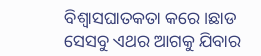ବିଶ୍ବାସଘାତକତା କରେ।ଛାଡ ସେସବୁ ଏଥର ଆଗକୁ ଯିବାର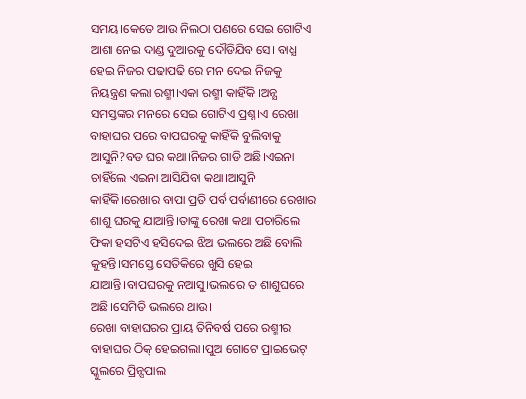ସମୟ।କେତେ ଆଉ ନିଲଠା ପଣରେ ସେଇ ଗୋଟିଏ ଆଶା ନେଇ ଦାଣ୍ଡ ଦୁଆରକୁ ଦୌଡିଯିବ ସେ। ବାଧ୍ଯ ହେଇ ନିଜର ପଢାପଢି ରେ ମନ ଦେଇ ନିଜକୁ ନିୟନ୍ତ୍ରଣ କଲା ରଶ୍ମୀ।ଏକା ରଶ୍ମୀ କାହିଁକି ।ଅନ୍ଯ ସମସ୍ତଙ୍କର ମନରେ ସେଇ ଗୋଟିଏ ପ୍ରଶ୍ନ।ଏ ରେଖା ବାହାଘର ପରେ ବାପଘରକୁ କାହିଁକି ବୁଲିବାକୁ ଆସୁନି?ବଡ ଘର କଥା।ନିଜର ଗାଡି ଅଛି।ଏଇନା ଚାହିଁଲେ ଏଇନା ଆସିଯିବା କଥା।ଆସୁନି କାହିଁକି।ରେଖାର ବାପା ପ୍ରତି ପର୍ବ ପର୍ବାଣୀରେ ରେଖାର ଶାଶୁ ଘରକୁ ଯାଆନ୍ତି।ତାଙ୍କୁ ରେଖା କଥା ପଚାରିଲେ ଫିକା ହସଟିଏ ହସିଦେଇ ଝିଅ ଭଲରେ ଅଛି ବୋଲି କୁହନ୍ତି।ସମସ୍ତେ ସେତିକିରେ ଖୁସି ହେଇ ଯାଆନ୍ତି।ବାପଘରକୁ ନଆସୁ।ଭଲରେ ତ ଶାଶୁଘରେ ଅଛି।ସେମିତି ଭଲରେ ଥାଉ।
ରେଖା ବାହାଘରର ପ୍ରାୟ ତିନିବର୍ଷ ପରେ ରଶ୍ମୀର ବାହାଘର ଠିକ୍ ହେଇଗଲା।ପୁଅ ଗୋଟେ ପ୍ରାଇଭେଟ୍ ସ୍କୁଲରେ ପ୍ରିନ୍ସପାଲ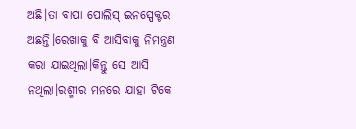ଅଛି।ତା ବାପା ପୋଲିସ୍ ଇନସ୍ପେକ୍ଟର ଅଛନ୍ତି।ରେଖାକୁ ବି ଆସିବାକୁ ନିମନ୍ତ୍ରଣ କରା ଯାଇଥିଲା।କିନ୍ତୁ ସେ ଆସି ନଥିଲା।ରଶ୍ମୀର ମନରେ ଯାହା ଟିକେ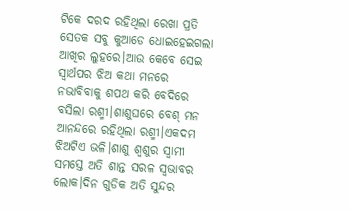ଟିକେ ଦରଦ ରହିଥିଲା ରେଖା ପ୍ରତି ସେତକ ସବୁ କୁଆଡେ ଧୋଇହେଇଗଲା ଆଖିର ଲୁହରେ।ଆଉ କେବେ ସେଇ ସ୍ବାର୍ଥପର ଝିଅ କଥା ମନରେ ନଭାବିବାକୁ ଶପଥ କରି ବେଦିରେ ବସିଲା ରଶ୍ମୀ।ଶାଶୁଘରେ ବେଶ୍ ମନ ଆନନ୍ଦରେ ରହିଥିଲା ରଶ୍ମୀ।ଏକଦମ ଝିଅଟିଏ ଭଳି।ଶାଶୁ ଶ୍ବଶୁର ସ୍ବାମୀ ସମସ୍ତେ ଅତି ଶାନ୍ତ ସରଳ ସ୍ବଭାବର ଲୋକ।ଦିନ ଗୁଡିକ ଅତି ସୁନ୍ଦର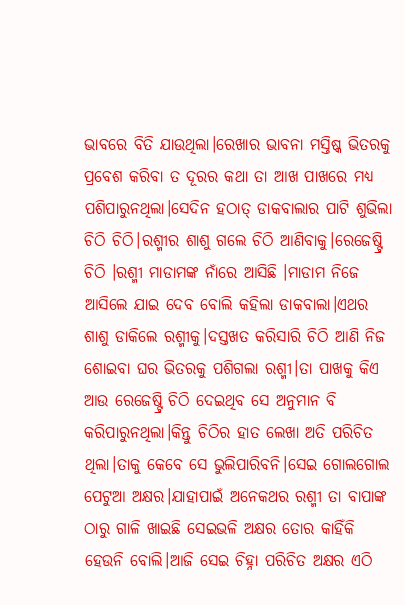ଭାବରେ ବିତି ଯାଉଥିଲା।ରେଖାର ଭାବନା ମସ୍ତିଷ୍କ ଭିତରକୁ ପ୍ରବେଶ କରିବା ତ ଦୂରର କଥା ତା ଆଖ ପାଖରେ ମଧ୍ଯ ପଶିପାରୁନଥିଲା।ସେଦିନ ହଠାତ୍ ଡାକବାଲାର ପାଟି ଶୁଭିଲା ଚିଠି ଚିଠି।ରଶ୍ମୀର ଶାଶୁ ଗଲେ ଚିଠି ଆଣିବାକୁ।ରେଜେଷ୍ଟ୍ରି ଚିଠି ।ରଶ୍ମୀ ମାଡାମଙ୍କ ନାଁରେ ଆସିଛି ।ମାଡାମ ନିଜେ ଆସିଲେ ଯାଇ ଦେବ ବୋଲି କହିଲା ଡାକବାଲା।ଏଥର ଶାଶୁ ଡାକିଲେ ରଶ୍ମୀକୁ।ଦସ୍ତଖତ କରିସାରି ଚିଠି ଆଣି ନିଜ ଶୋଇବା ଘର ଭିତରକୁ ପଶିଗଲା ରଶ୍ମୀ।ତା ପାଖକୁ କିଏ ଆଉ ରେଜେଷ୍ଟ୍ରି ଚିଠି ଦେଇଥିବ ସେ ଅନୁମାନ ବି କରିପାରୁନଥିଲା।କିନ୍ତୁ ଚିଠିର ହାତ ଲେଖା ଅତି ପରିଚିତ ଥିଲା।ତାକୁ କେବେ ସେ ଭୁଲିପାରିବନି।ସେଇ ଗୋଲଗୋଲ ପେଟୁଆ ଅକ୍ଷର।ଯାହାପାଇଁ ଅନେକଥର ରଶ୍ମୀ ତା ବାପାଙ୍କ ଠାରୁ ଗାଳି ଖାଇଛି ସେଇଭଳି ଅକ୍ଷର ତୋର କାହିଁକି ହେଉନି ବୋଲି।ଆଜି ସେଇ ଚିହ୍ନା ପରିଚିତ ଅକ୍ଷର ଏଠି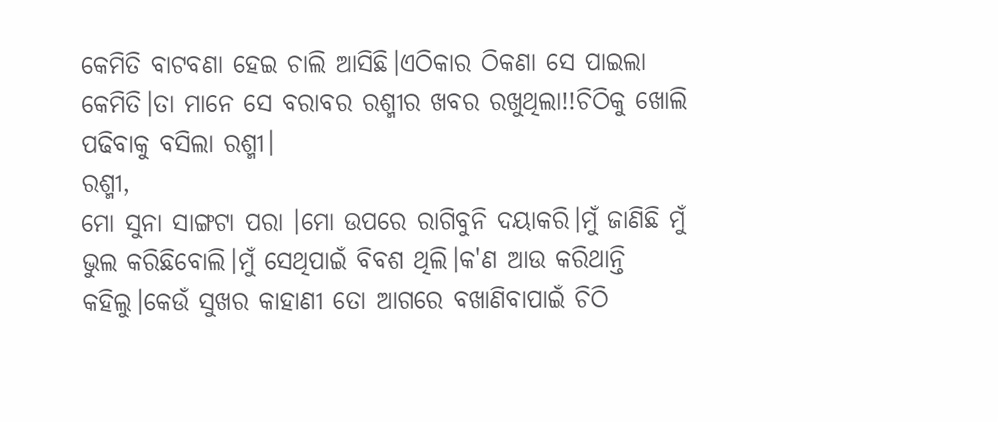କେମିତି ବାଟବଣା ହେଇ ଚାଲି ଆସିଛି।ଏଠିକାର ଠିକଣା ସେ ପାଇଲା କେମିତି।ତା ମାନେ ସେ ବରାବର ରଶ୍ମୀର ଖବର ରଖୁଥିଲା!!ଚିଠିକୁ ଖୋଲି ପଢିବାକୁ ବସିଲା ରଶ୍ମୀ।
ରଶ୍ମୀ,
ମୋ ସୁନା ସାଙ୍ଗଟା ପରା ।ମୋ ଉପରେ ରାଗିବୁନି ଦୟାକରି।ମୁଁ ଜାଣିଛି ମୁଁ ଭୁଲ କରିଛିବୋଲି।ମୁଁ ସେଥିପାଇଁ ବିବଶ ଥିଲି।କ'ଣ ଆଉ କରିଥାନ୍ତି କହିଲୁ।କେଉଁ ସୁଖର କାହାଣୀ ତୋ ଆଗରେ ବଖାଣିବାପାଇଁ ଚିଠି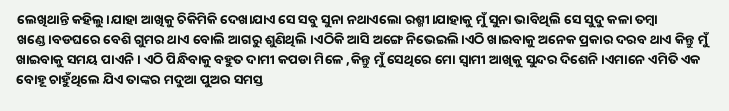ଲେଖିଥାନ୍ତି କହିଲୁ।ଯାହା ଆଖିକୁ ଚିକିମିକି ଦେଖାଯାଏ ସେ ସବୁ ସୁନା ନଥାଏଲୋ ରଶ୍ମୀ।ଯାହାକୁ ମୁଁ ସୁନା ଭାବିଥିଲି ସେ ସୁଦୁ କଳା ତମ୍ବା ଖଣ୍ଡେ।ବଡଘରେ ବେଶି ଗୁମର ଥାଏ ବୋଲି ଆଗରୁ ଶୁଣିଥିଲି ।ଏଠିକି ଆସି ଅଙ୍ଗେ ନିଭେଇଲି।ଏଠି ଖାଇବାକୁ ଅନେକ ପ୍ରକାର ଦରବ ଥାଏ କିନ୍ତୁ ମୁଁ ଖାଇବାକୁ ସମୟ ପାଏନି। ଏଠି ପିନ୍ଧିବାକୁ ବହୁତ ଦାମୀ କପଡା ମିଳେ ,କିନ୍ତୁ ମୁଁ ସେଥିରେ ମୋ ସ୍ବାମୀ ଆଖିକୁ ସୁନ୍ଦର ଦିଶେନି।ଏମାନେ ଏମିତି ଏକ ବୋହୂ ଚାହୁଁଥିଲେ ଯିଏ ତାଙ୍କର ମଦୁଆ ପୁଅର ସମସ୍ତ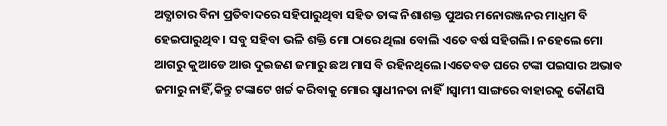ଅତ୍ଯାଚାର ବିନା ପ୍ରତିବାଦରେ ସହିପାରୁଥିବା ସହିତ ତାଙ୍କ ନିଶାଶକ୍ତ ପୁଅର ମନୋରଞ୍ଜନର ମାଧ୍ଯମ ବି ହେଇପାରୁଥିବ। ସବୁ ସହିବା ଭଳି ଶକ୍ତି ମୋ ଠାରେ ଥିଲା ବୋଲି ଏତେ ବର୍ଷ ସହିଗଲି। ନହେଲେ ମୋ ଆଗରୁ କୁଆଡେ ଆଉ ଦୁଇଜଣ ଜମାରୁ ଛଅ ମାସ ବି ରହିନଥିଲେ।ଏତେବଡ ଘରେ ଟଙ୍କା ପଇସାର ଅଭାବ ଜମାରୁ ନାହିଁ,କିନ୍ତୁ ଟଙ୍କାଟେ ଖର୍ଚ୍ଚ କରିବାକୁ ମୋର ସ୍ବାଧୀନତା ନାହିଁ।ସ୍ବାମୀ ସାଙ୍ଗରେ ବାହାରକୁ କୌଣସି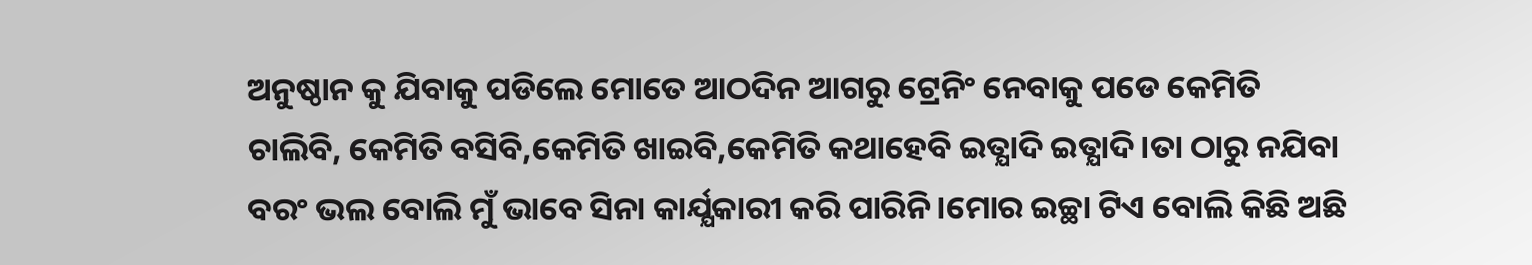ଅନୁଷ୍ଠାନ କୁ ଯିବାକୁ ପଡିଲେ ମୋତେ ଆଠଦିନ ଆଗରୁ ଟ୍ରେନିଂ ନେବାକୁ ପଡେ କେମିତି ଚାଲିବି, କେମିତି ବସିବି,କେମିତି ଖାଇବି,କେମିତି କଥାହେବି ଇତ୍ଯାଦି ଇତ୍ଯାଦି।ତା ଠାରୁ ନଯିବା ବରଂ ଭଲ ବୋଲି ମୁଁ ଭାବେ ସିନା କାର୍ଯ୍ଯକାରୀ କରି ପାରିନି।ମୋର ଇଚ୍ଛା ଟିଏ ବୋଲି କିଛି ଅଛି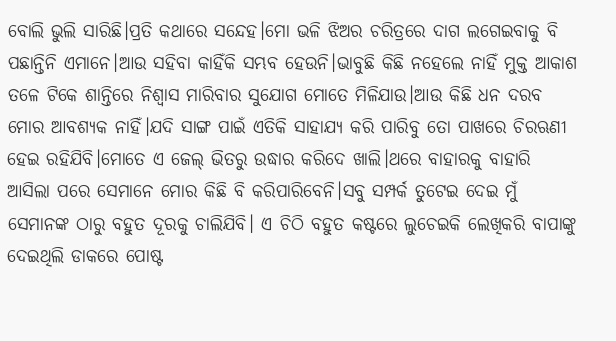ବୋଲି ଭୁଲି ସାରିଛି।ପ୍ରତି କଥାରେ ସନ୍ଦେହ।ମୋ ଭଳି ଝିଅର ଚରିତ୍ରରେ ଦାଗ ଲଗେଇବାକୁ ବି ପଛାନ୍ତିନି ଏମାନେ।ଆଉ ସହିବା କାହିଁକି ସମ୍ଭବ ହେଉନି।ଭାବୁଛି କିଛି ନହେଲେ ନାହିଁ ମୁକ୍ତ ଆକାଶ ତଳେ ଟିକେ ଶାନ୍ତିରେ ନିଶ୍ବାସ ମାରିବାର ସୁଯୋଗ ମୋତେ ମିଳିଯାଉ।ଆଉ କିଛି ଧନ ଦରବ ମୋର ଆବଶ୍ଯକ ନାହିଁ।ଯଦି ସାଙ୍ଗ ପାଇଁ ଏତିକି ସାହାଯ୍ଯ କରି ପାରିବୁ ତୋ ପାଖରେ ଚିରଋଣୀ ହେଇ ରହିଯିବି।ମୋତେ ଏ ଜେଲ୍ ଭିତରୁ ଉଦ୍ଧାର କରିଦେ ଖାଲି।ଥରେ ବାହାରକୁ ବାହାରି ଆସିଲା ପରେ ସେମାନେ ମୋର କିଛି ବି କରିପାରିବେନି।ସବୁ ସମ୍ପର୍କ ତୁଟେଇ ଦେଇ ମୁଁ ସେମାନଙ୍କ ଠାରୁ ବହୁତ ଦୂରକୁ ଚାଲିଯିବି। ଏ ଚିଠି ବହୁତ କଷ୍ଟରେ ଲୁଚେଇକି ଲେଖିକରି ବାପାଙ୍କୁ ଦେଇଥିଲି ଡାକରେ ପୋଷ୍ଟ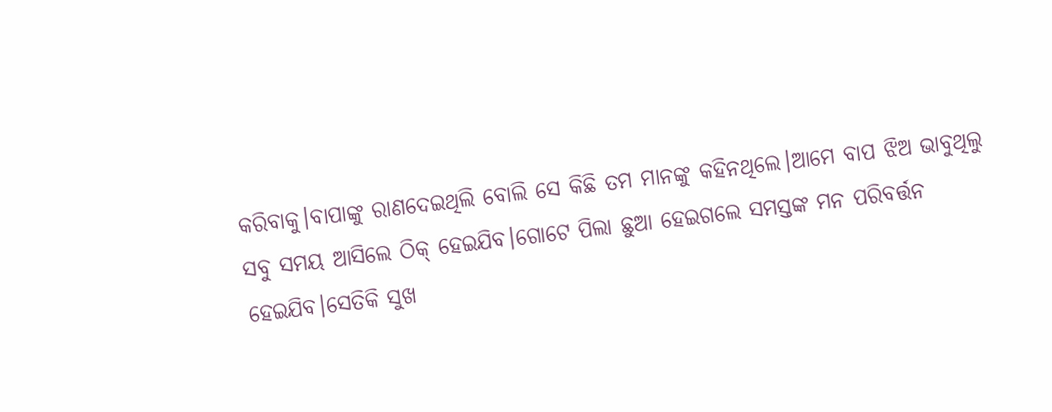କରିବାକୁ।ବାପାଙ୍କୁ ରାଣଦେଇଥିଲି ବୋଲି ସେ କିଛି ତମ ମାନଙ୍କୁ କହିନଥିଲେ।ଆମେ ବାପ ଝିଅ ଭାବୁଥିଲୁ ସବୁ ସମୟ ଆସିଲେ ଠିକ୍ ହେଇଯିବ।ଗୋଟେ ପିଲା ଛୁଆ ହେଇଗଲେ ସମସ୍ତଙ୍କ ମନ ପରିବର୍ତ୍ତନ ହେଇଯିବ।ସେତିକି ସୁଖ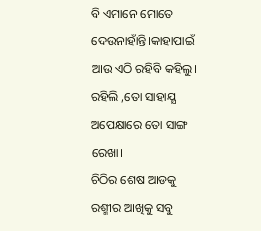ବି ଏମାନେ ମୋତେ ଦେଉନାହାଁନ୍ତି।କାହାପାଇଁ ଆଉ ଏଠି ରହିବି କହିଲୁ।
ରହିଲି ,ତୋ ସାହାଯ୍ଯ ଅପେକ୍ଷାରେ ତୋ ସାଙ୍ଗ ରେଖା।
ଚିଠିର ଶେଷ ଆଡକୁ ରଶ୍ମୀର ଆଖିକୁ ସବୁ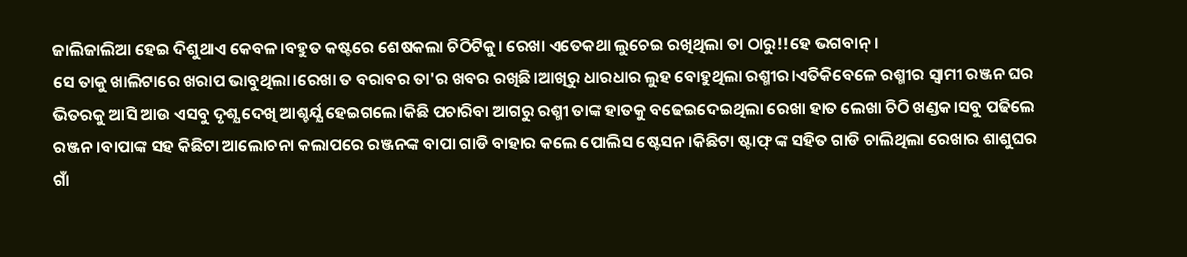ଜାଲିଜାଲିଆ ହେଇ ଦିଶୁଥାଏ କେବଳ।ବହୁତ କଷ୍ଟରେ ଶେଷକଲା ଚିଠିଟିକୁ। ରେଖା ଏତେକଥା ଲୁଚେଇ ରଖିଥିଲା ତା ଠାରୁ!!ହେ ଭଗବାନ୍।
ସେ ତାକୁ ଖାଲିଟାରେ ଖରାପ ଭାବୁଥିଲା।ରେଖା ତ ବରାବର ତା'ର ଖବର ରଖିଛି।ଆଖିରୁ ଧାରଧାର ଲୁହ ବୋହୁଥିଲା ରଶ୍ମୀର।ଏତିକିବେଳେ ରଶ୍ମୀର ସ୍ବାମୀ ରଞ୍ଜନ ଘର ଭିତରକୁ ଆସି ଆଉ ଏସବୁ ଦୃଶ୍ଯ ଦେଖି ଆଶ୍ଚର୍ଯ୍ଯ ହେଇଗଲେ।କିଛି ପଚାରିବା ଆଗରୁ ରଶ୍ମୀ ତାଙ୍କ ହାତକୁ ବଢେଇଦେଇଥିଲା ରେଖା ହାତ ଲେଖା ଚିଠି ଖଣ୍ଡକ।ସବୁ ପଢିଲେ ରଞ୍ଜନ।ବାପାଙ୍କ ସହ କିଛିଟା ଆଲୋଚନା କଲାପରେ ରଞ୍ଜନଙ୍କ ବାପା ଗାଡି ବାହାର କଲେ ପୋଲିସ ଷ୍ଟେସନ।କିଛିଟା ଷ୍ଟାଫ୍ ଙ୍କ ସହିତ ଗାଡି ଚାଲିଥିଲା ରେଖାର ଶାଶୁଘର ଗାଁ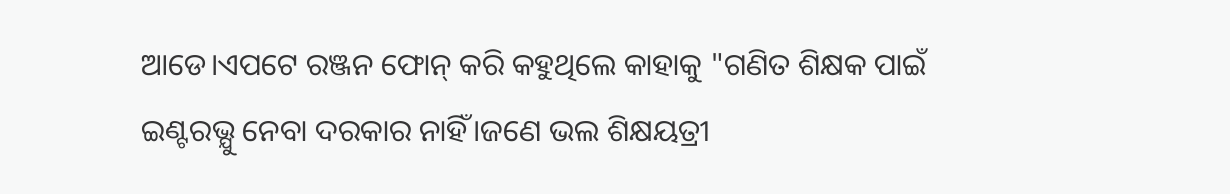ଆଡେ।ଏପଟେ ରଞ୍ଜନ ଫୋନ୍ କରି କହୁଥିଲେ କାହାକୁ "ଗଣିତ ଶିକ୍ଷକ ପାଇଁ ଇଣ୍ଟରଭ୍ଯୁ ନେବା ଦରକାର ନାହିଁ।ଜଣେ ଭଲ ଶିକ୍ଷୟତ୍ରୀ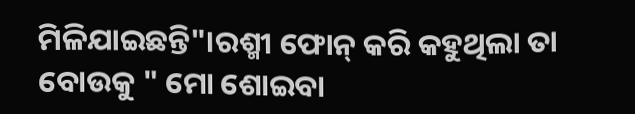ମିଳିଯାଇଛନ୍ତି"।ରଶ୍ମୀ ଫୋନ୍ କରି କହୁଥିଲା ତା ବୋଉକୁ " ମୋ ଶୋଇବା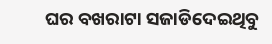ଘର ବଖରାଟା ସଜାଡିଦେଇଥିବୁ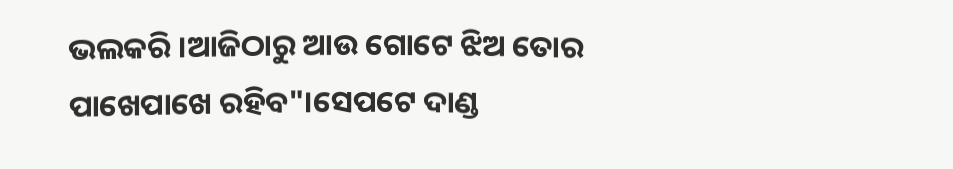ଭଲକରି ।ଆଜିଠାରୁ ଆଉ ଗୋଟେ ଝିଅ ତୋର ପାଖେପାଖେ ରହିବ"।ସେପଟେ ଦାଣ୍ଡ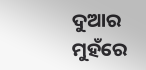ଦୁଆର ମୁହଁରେ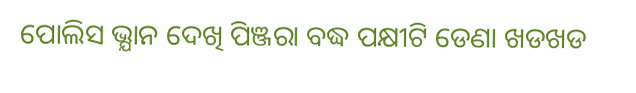ପୋଲିସ ଭ୍ଯାନ ଦେଖି ପିଞ୍ଜରା ବଦ୍ଧ ପକ୍ଷୀଟି ଡେଣା ଖଡଖଡ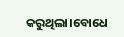କରୁଥିଲା।ବୋଧେ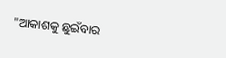"ଆକାଶକୁ ଛୁଇଁବାର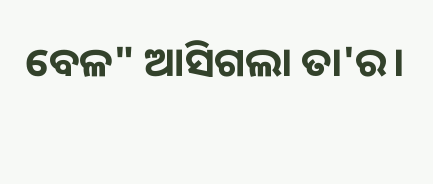ବେଳ" ଆସିଗଲା ତା'ର।